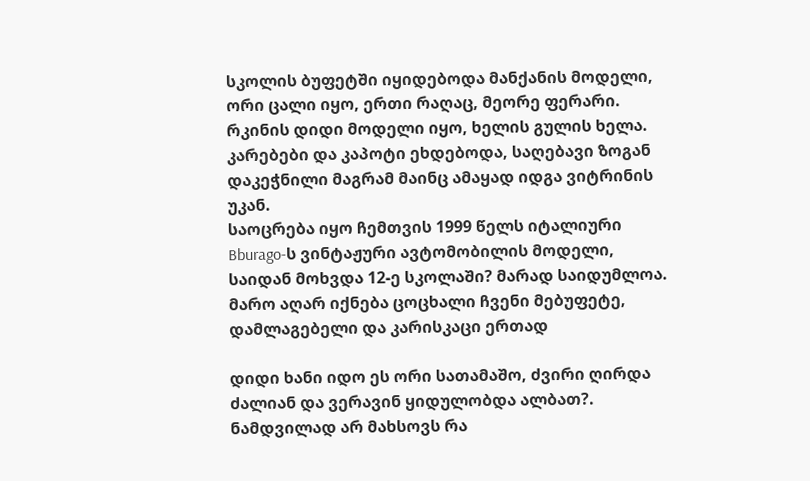სკოლის ბუფეტში იყიდებოდა მანქანის მოდელი, ორი ცალი იყო, ერთი რაღაც, მეორე ფერარი.
რკინის დიდი მოდელი იყო, ხელის გულის ხელა. კარებები და კაპოტი ეხდებოდა, საღებავი ზოგან დაკეჭნილი მაგრამ მაინც ამაყად იდგა ვიტრინის უკან.
საოცრება იყო ჩემთვის 1999 წელს იტალიური Bburago-ს ვინტაჟური ავტომობილის მოდელი, საიდან მოხვდა 12-ე სკოლაში? მარად საიდუმლოა. მარო აღარ იქნება ცოცხალი ჩვენი მებუფეტე, დამლაგებელი და კარისკაცი ერთად

დიდი ხანი იდო ეს ორი სათამაშო, ძვირი ღირდა ძალიან და ვერავინ ყიდულობდა ალბათ?.
ნამდვილად არ მახსოვს რა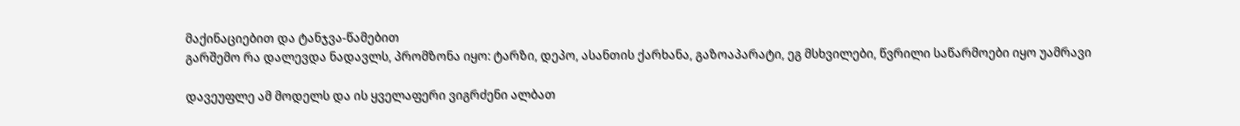მაქინაციებით და ტანჯვა-წამებით
გარშემო რა დალევდა ნადავლს, პრომზონა იყო: ტარზი, დეპო, ასანთის ქარხანა, გაზოაპარატი, ეგ მსხვილები, წვრილი საწარმოები იყო უამრავი

დავეუფლე ამ მოდელს და ის ყველაფერი ვიგრძენი ალბათ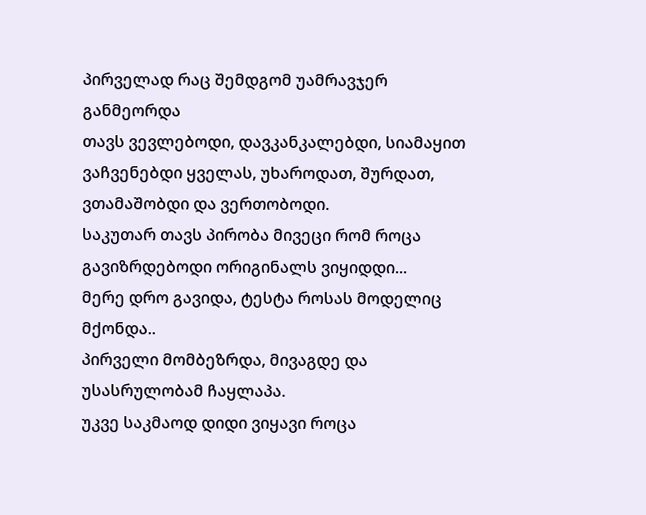პირველად რაც შემდგომ უამრავჯერ განმეორდა
თავს ვევლებოდი, დავკანკალებდი, სიამაყით ვაჩვენებდი ყველას, უხაროდათ, შურდათ, ვთამაშობდი და ვერთობოდი.
საკუთარ თავს პირობა მივეცი რომ როცა გავიზრდებოდი ორიგინალს ვიყიდდი...
მერე დრო გავიდა, ტესტა როსას მოდელიც მქონდა..
პირველი მომბეზრდა, მივაგდე და უსასრულობამ ჩაყლაპა.
უკვე საკმაოდ დიდი ვიყავი როცა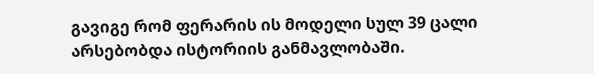გავიგე რომ ფერარის ის მოდელი სულ 39 ცალი არსებობდა ისტორიის განმავლობაში.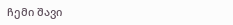ჩემი შავი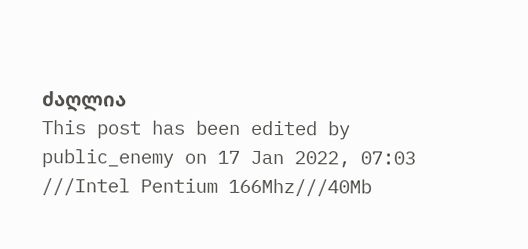ძაღლია
This post has been edited by public_enemy on 17 Jan 2022, 07:03
///Intel Pentium 166Mhz///40Mb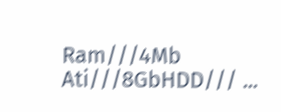Ram///4Mb Ati///8GbHDD/// ...